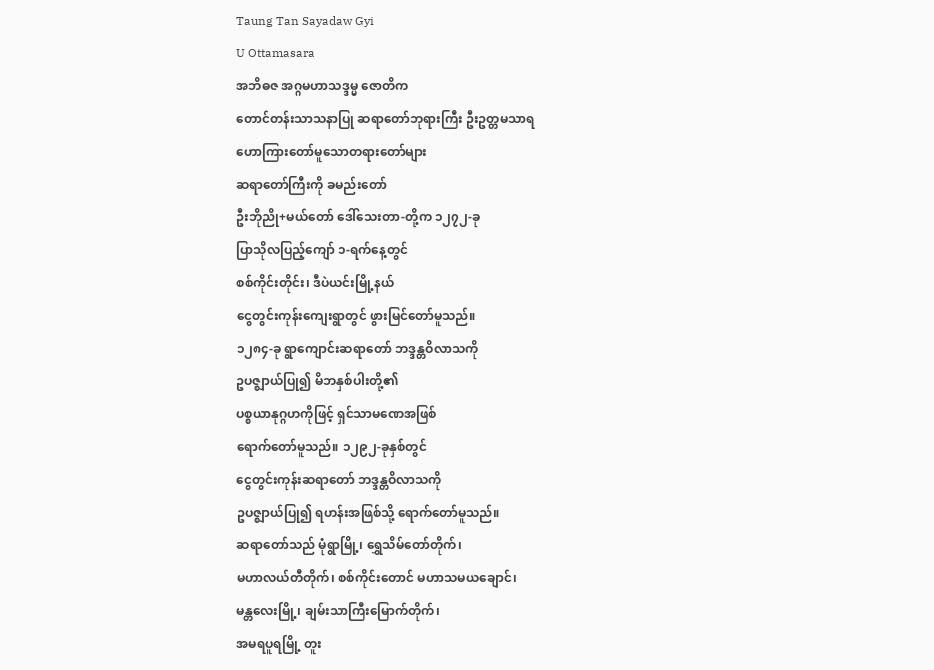Taung Tan Sayadaw Gyi
U Ottamasara
အဘိဓဇ အဂ္ဂမဟာသဒ္ဒမ္မ ဇောတိက
တောင်တန်းသာသနာပြု ဆရာတော်ဘုရားကြီး ဦးဥတ္တမသာရ
ဟောကြားတော်မူသောတရားတော်များ
ဆရာတော်ကြီးကို ခမည်းတော်
ဦးဘိုညို+မယ်တော် ဒေါ်သေးတာ-တို့က ၁၂၇၂-ခု
ပြာသိုလပြည့်ကျော် ၁-ရက်နေ့တွင်
စစ်ကိုင်းတိုင်း၊ ဒီပဲယင်းမြို့နယ်
ငွေတွင်းကုန်းကျေးရွာတွင် ဖွားမြင်တော်မူသည်။
၁၂၈၄-ခု ရွာကျောင်းဆရာတော် ဘဒ္ဒန္တဝိလာသကို
ဥပဇ္ဈာယ်ပြု၍ မိဘနှစ်ပါးတို့၏
ပစ္စယာနုဂ္ဂဟကိုဖြင့် ရှင်သာမဏေအဖြစ်
ရောက်တော်မူသည်။ ၁၂၉၂-ခုနှစ်တွင်
ငွေတွင်းကုန်းဆရာတော် ဘဒ္ဒန္တဝိလာသကို
ဥပဇ္ဈာယ်ပြု၍ ရဟန်းအဖြစ်သို့ ရောက်တော်မူသည်။
ဆရာတော်သည် မုံရွာမြို့၊ ရွှေသိမ်တော်တိုက်၊
မဟာလယ်တီတိုက်၊ စစ်ကိုင်းတောင် မဟာသမယချောင်၊
မန္တလေးမြို့၊ ချမ်းသာကြီးမြောက်တိုက်၊
အမရပူရမြို့ တူး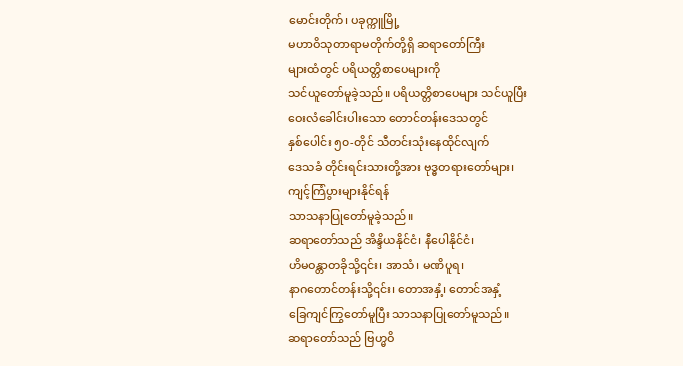မောင်းတိုက်၊ ပခုက္ကူမြို့
မဟာဝိသုတာရာမတိုက်တို့ရှိ ဆရာတော်ကြီး
များထံတွင် ပရိယတ္တိစာပေများကို
သင်ယူတော်မူခဲ့သည်။ ပရိယတ္တိစာပေများ သင်ယူပြီး
ဝေးလံခေါင်းပါးသော တောင်တန်းဒေသတွင်
နှစ်ပေါင်း ၅၀-တိုင် သီတင်းသုံးနေထိုင်လျက်
ဒေသခံ တိုင်းရင်းသားတို့အား ဗုဒ္ဓတရားတော်များ၊
ကျင့်ကြံပွားများနိုင်ရန်
သာသနာပြုတော်မူခဲ့သည်။
ဆရာတော်သည် အိန္ဒိယနိုင်ငံ၊ နီပေါနိုင်ငံ၊
ဟိမဝန္တာတခိုသို့၎င်း၊ အာသံ၊ မဏိပူရ၊
နာဂတောင်တန်းသို့၎င်း၊ တောအနှံ့၊ တောင်အနှံ့
ခြေကျင်ကြွတော်မူပြီး သာသနာပြုတော်မူသည်။
ဆရာတော်သည် ဗြဟ္မဝိ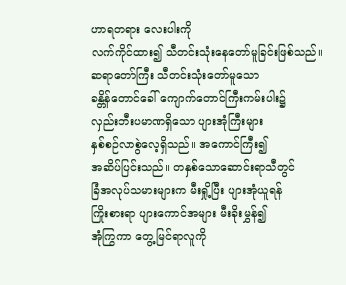ဟာရတရား လေးပါးကို
လက်ကိုင်ထား၍ သီတင်းသုံးနေတော်မူခြင်းဖြစ်သည်။
ဆရာတော်ကြီး သီတင်းသုံးတော်မူသော
ခန္တိန်တောင်ခေါ် ကျောက်တောင်ကြီးကမ်းပါး၌
လှည်းဘီးပမာဏရှိသော ပျားအုံကြီးများ
နှစ်စဉ်လာစွဲလေ့ရှိသည်။ အကောင်ကြီး၍
အဆိပ်ပြင်းသည်။ တနှစ်သောဆောင်းရာသီတွင်
ခြံအလုပ်သမားများက မီးရှို့ပြီး ပျားအုံယူရန်
ကြိုးစားရာ ပျားကောင်အများ မီးခိုးမွှန်၍
အုံကြွကာ တွေ့မြင်ရာလူကို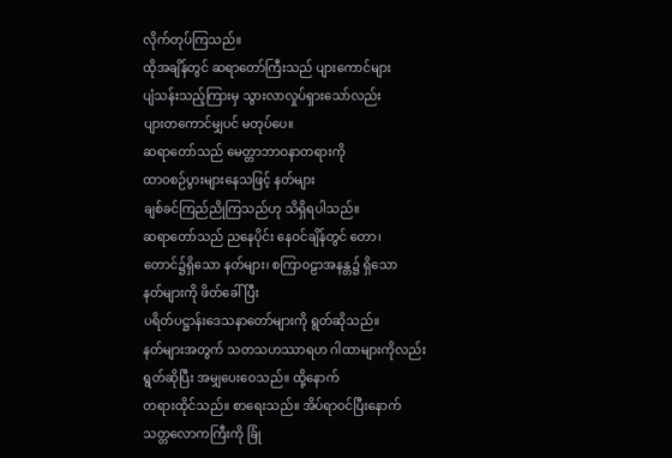လိုက်တုပ်ကြသည်။
ထိုအချိန်တွင် ဆရာတော်ကြီးသည် ပျားကောင်များ
ပျံသန်းသည့်ကြားမှ သွားလာလှုပ်ရှားသော်လည်း
ပျားတကောင်မျှပင် မတုပ်ပေ။
ဆရာတော်သည် မေတ္တာဘာဝနာတရားကို
ထာဝစဉ်ပွားများနေသဖြင့် နတ်များ
ချစ်ခင်ကြည်ညိုကြသည်ဟု သိရှိရပါသည်။
ဆရာတော်သည် ညနေပိုင်း နေဝင်ချိန်တွင် တော၊
တောင်၌ရှိသော နတ်များ၊ စကြာဝဠာအနန္တ၌ ရှိသော
နတ်များကို ဖိတ်ခေါ်ပြီး
ပရိတ်ပဋ္ဌာန်းဒေသနာတော်များကို ရွတ်ဆိုသည်။
နတ်များအတွက် သတသဟဿာရဟ ဂါထာများကိုလည်း
ရွတ်ဆိုပြီး အမျှပေးဝေသည်။ ထို့နောက်
တရားထိုင်သည်။ စာရေးသည်။ အိပ်ရာဝင်ပြီးနောက်
သတ္တလောကကြီးကို ခြုံ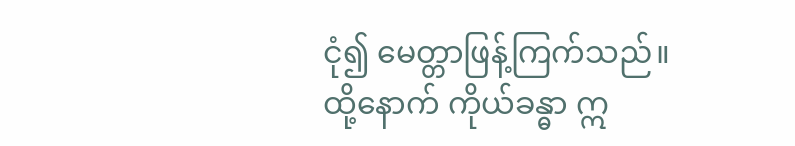ငုံ၍ မေတ္တာဖြန့်ကြက်သည်။
ထို့နောက် ကိုယ်ခန္ဓာ ဣ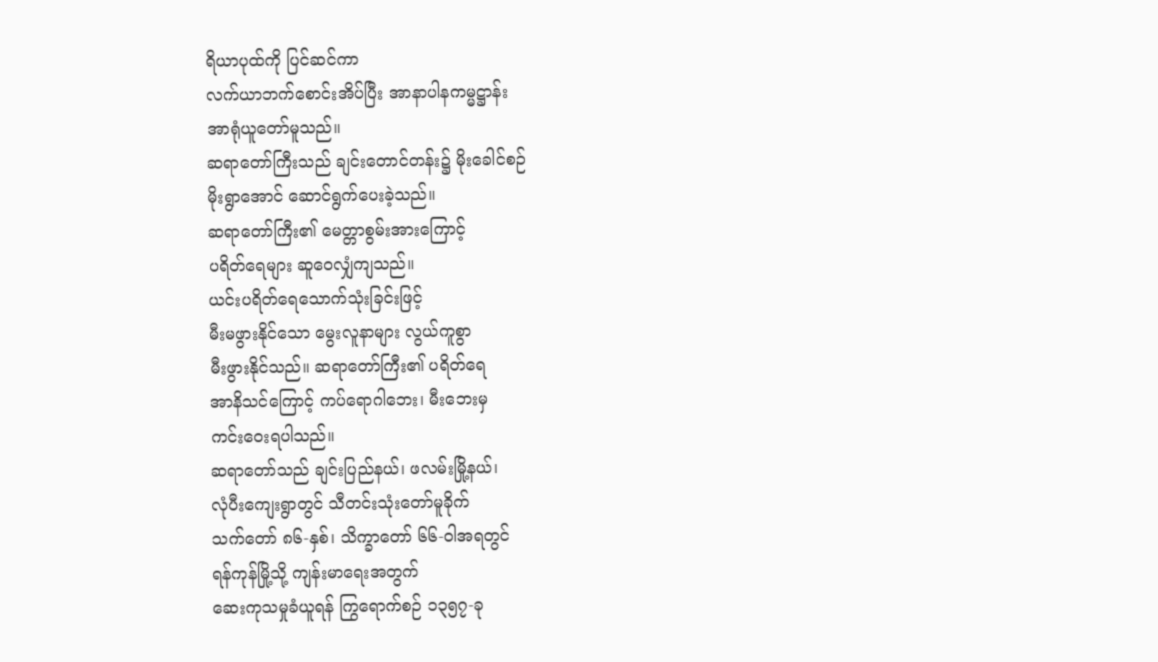ရိယာပုထ်ကို ပြင်ဆင်ကာ
လက်ယာဘက်စောင်းအိပ်ပြီး အာနာပါနကမ္မဋ္ဌာန်း
အာရုံယူတော်မူသည်။
ဆရာတော်ကြီးသည် ချင်းတောင်တန်း၌ မိုးခေါင်စဉ်
မိုးရွာအောင် ဆောင်ရွက်ပေးခဲ့သည်။
ဆရာတော်ကြီး၏ မေတ္တာစွမ်းအားကြောင့်
ပရိတ်ရေများ ဆူဝေလျှံကျသည်။
ယင်းပရိတ်ရေသောက်သုံးခြင်းဖြင့်
မီးမဖွားနိုင်သော မွေးလူနာများ လွယ်ကူစွာ
မီးဖွားနိုင်သည်။ ဆရာတော်ကြီး၏ ပရိတ်ရေ
အာနိသင်ကြောင့် ကပ်ရောဂါဘေး၊ မီးဘေးမှ
ကင်းဝေးရပါသည်။
ဆရာတော်သည် ချင်းပြည်နယ်၊ ဖလမ်းမြို့နယ်၊
လုံပီးကျေးရွာတွင် သီတင်းသုံးတော်မူခိုက်
သက်တော် ၈၆-နှစ်၊ သိက္ခာတော် ၆၆-ဝါအရတွင်
ရန်ကုန်မြို့သို့ ကျန်းမာရေးအတွက်
ဆေးကုသမှုခံယူရန် ကြွရောက်စဉ် ၁၃၅၇-ခု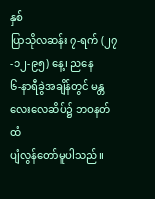နှစ်
ပြာသိုလဆန်း ၇-ရက် (၂၇-၁၂-၉၅) နေ့၊ ညနေ
၆-နာရီခွဲအချိန်တွင် မန္တလေးလေဆိပ်၌ ဘဝနတ်ထံ
ပျံလွန်တော်မူပါသည်။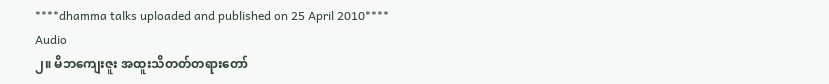****dhamma talks uploaded and published on 25 April 2010****
Audio
၂။ မိဘကျေးဇူး အထူးသိတတ်တရားတော်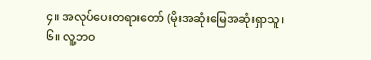၄။ အလုပ်ပေးတရားတော် (မိုးအဆုံးမြေအဆုံးရှာသူ၊
၆။ လူ့ဘဝ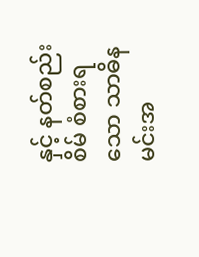နှင့် နတ်စည်းစိမ် စံစားရသော သာဓိနမင်းအ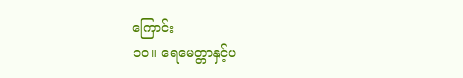ကြောင်း
၁၀။ ရေမေတ္တာနှင့်ပ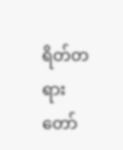ရိတ်တရားတော်